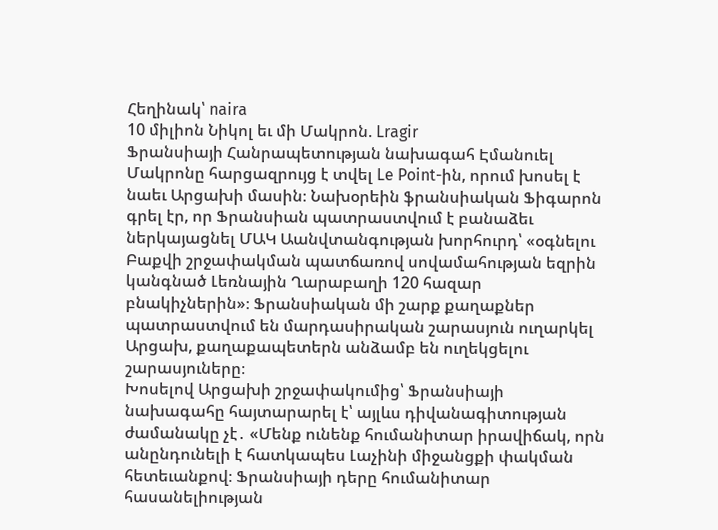Հեղինակ՝ naira
10 միլիոն Նիկոլ եւ մի Մակրոն. Lragir
Ֆրանսիայի Հանրապետության նախագահ Էմանուել Մակրոնը հարցազրույց է տվել Le Point-ին, որում խոսել է նաեւ Արցախի մասին։ Նախօրեին ֆրանսիական Ֆիգարոն գրել էր, որ Ֆրանսիան պատրաստվում է բանաձեւ ներկայացնել ՄԱԿ Աանվտանգության խորհուրդ՝ «օգնելու Բաքվի շրջափակման պատճառով սովամահության եզրին կանգնած Լեռնային Ղարաբաղի 120 հազար բնակիչներին»։ Ֆրանսիական մի շարք քաղաքներ պատրաստվում են մարդասիրական շարասյուն ուղարկել Արցախ, քաղաքապետերն անձամբ են ուղեկցելու շարասյուները։
Խոսելով Արցախի շրջափակումից՝ Ֆրանսիայի նախագահը հայտարարել է՝ այլևս դիվանագիտության ժամանակը չէ․ «Մենք ունենք հումանիտար իրավիճակ, որն անընդունելի է հատկապես Լաչինի միջանցքի փակման հետեւանքով։ Ֆրանսիայի դերը հումանիտար հասանելիության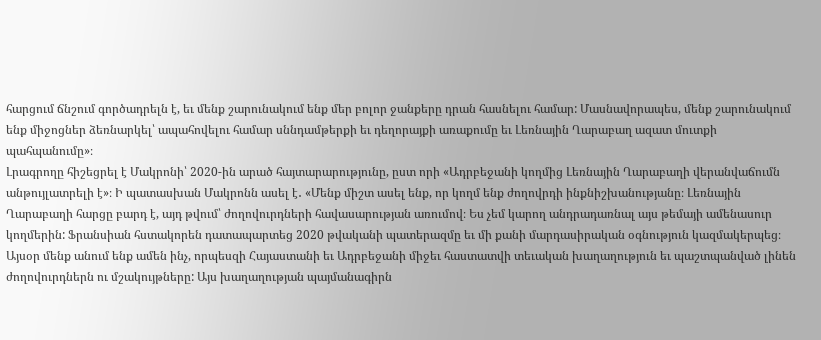հարցում ճնշում գործադրելն է, եւ մենք շարունակում ենք մեր բոլոր ջանքերը դրան հասնելու համար: Մասնավորապես, մենք շարունակում ենք միջոցներ ձեռնարկել՝ ապահովելու համար սննդամթերքի եւ դեղորայքի առաքումը եւ Լեռնային Ղարաբաղ ազատ մուտքի պահպանումը»։
Լրագրողը հիշեցրել է Մակրոնի՝ 2020-ին արած հայտարարությունը, ըստ որի «Ադրբեջանի կողմից Լեռնային Ղարաբաղի վերանվաճումն անթույլատրելի է»։ Ի պատասխան Մակրոնն ասել է․ «Մենք միշտ ասել ենք, որ կողմ ենք ժողովրդի ինքնիշխանությանը։ Լեռնային Ղարաբաղի հարցը բարդ է, այդ թվում՝ ժողովուրդների հավասարության առումով։ Ես չեմ կարող անդրադառնալ այս թեմայի ամենասուր կողմերին: Ֆրանսիան հստակորեն դատապարտեց 2020 թվականի պատերազմը եւ մի քանի մարդասիրական օգնություն կազմակերպեց։ Այսօր մենք անում ենք ամեն ինչ, որպեսզի Հայաստանի եւ Ադրբեջանի միջեւ հաստատվի տեւական խաղաղություն եւ պաշտպանված լինեն ժողովուրդներն ու մշակույթները: Այս խաղաղության պայմանագիրն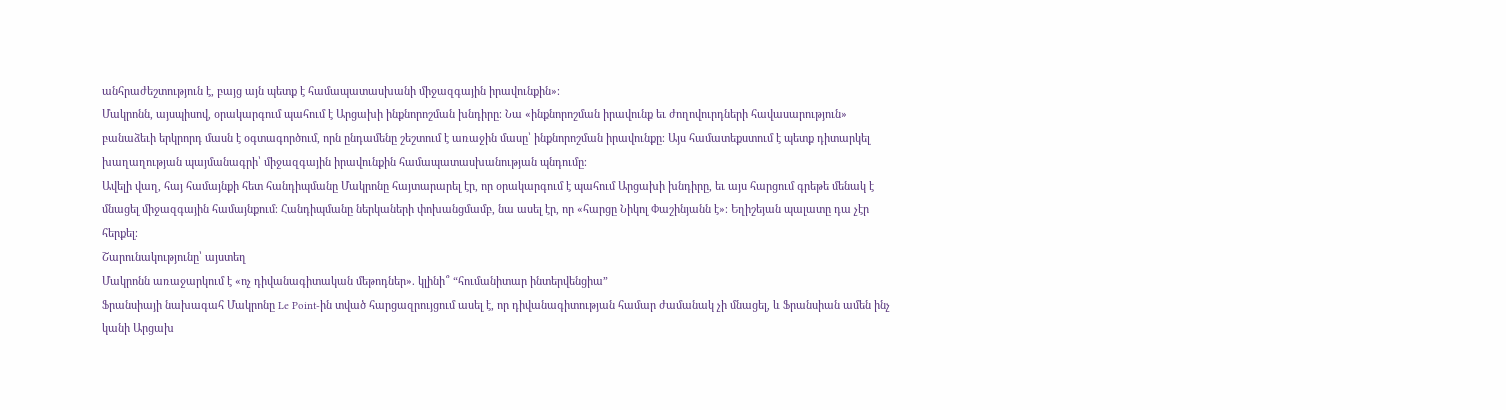անհրաժեշտություն է, բայց այն պետք է համապատասխանի միջազգային իրավունքին»։
Մակրոնն, այսպիսով, օրակարգում պահում է Արցախի ինքնորոշման խնդիրը։ Նա «ինքնորոշման իրավունք եւ ժողովուրդների հավասարություն» բանաձեւի երկրորդ մասն է օգտագործում, որն ընդամենը շեշտում է առաջին մասը՝ ինքնորոշման իրավունքը։ Այս համատեքստում է պետք դիտարկել խաղաղության պայմանագրի՝ միջազգային իրավունքին համապատասխանության պնդումը։
Ավելի վաղ, հայ համայնքի հետ հանդիպմանը Մակրոնը հայտարարել էր, որ օրակարգում է պահում Արցախի խնդիրը, եւ այս հարցում գրեթե մենակ է մնացել միջազգային համայնքում։ Հանդիպմանը ներկաների փոխանցմամբ, նա ասել էր, որ «հարցը Նիկոլ Փաշինյանն է»։ Եղիշեյան պալատը դա չէր հերքել։
Շարունակությունը՝ այստեղ
Մակրոնն առաջարկում է «ոչ դիվանագիտական մեթոդներ». կլինի՞ “հումանիտար ինտերվենցիա”
Ֆրանսիայի նախագահ Մակրոնը Le Point-ին տված հարցազրույցում ասել է, որ դիվանագիտության համար ժամանակ չի մնացել, և Ֆրանսիան ամեն ինչ կանի Արցախ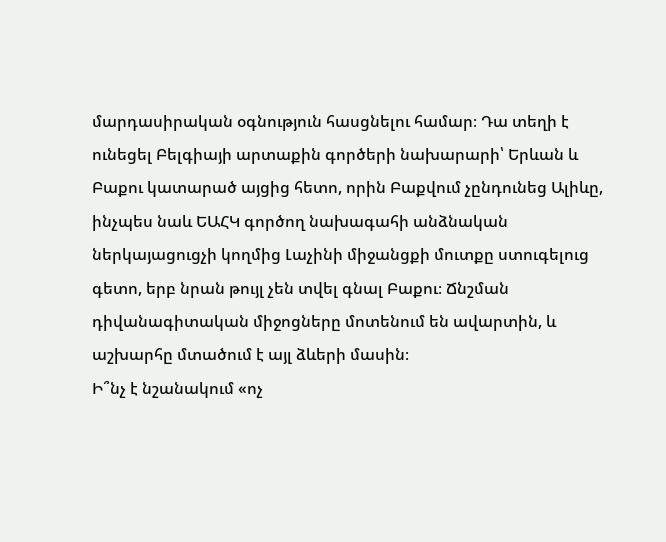մարդասիրական օգնություն հասցնելու համար։ Դա տեղի է ունեցել Բելգիայի արտաքին գործերի նախարարի՝ Երևան և Բաքու կատարած այցից հետո, որին Բաքվում չընդունեց Ալիևը, ինչպես նաև ԵԱՀԿ գործող նախագահի անձնական ներկայացուցչի կողմից Լաչինի միջանցքի մուտքը ստուգելուց գետո, երբ նրան թույլ չեն տվել գնալ Բաքու։ Ճնշման դիվանագիտական միջոցները մոտենում են ավարտին, և աշխարհը մտածում է այլ ձևերի մասին։
Ի՞նչ է նշանակում «ոչ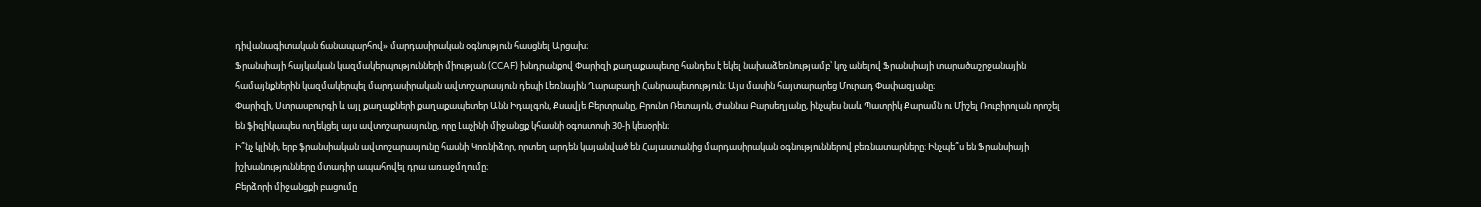դիվանագիտական ճանապարհով» մարդասիրական օգնություն հասցնել Արցախ։
Ֆրանսիայի հայկական կազմակերպությունների միության (CCAF) խնդրանքով Փարիզի քաղաքապետը հանդես է եկել նախաձեռնությամբ՝ կոչ անելով Ֆրանսիայի տարածաշրջանային համայնքներին կազմակերպել մարդասիրական ավտոշարասյուն դեպի Լեռնային Ղարաբաղի Հանրապետություն։ Այս մասին հայտարարեց Մուրադ Փափազյանը։
Փարիզի, Ստրասբուրգի և այլ քաղաքների քաղաքապետեր Անն Իդալգոն, Քսավյե Բերտրանը, Բրունո Ռետայոն, Ժաննա Բարսեղյանը, ինչպես նաև Պատրիկ Քարամն ու Միշել Ռուբիրոլան որոշել են ֆիզիկապես ուղեկցել այս ավտոշարասյունը, որը Լաչինի միջանցք կհասնի օգոստոսի 30-ի կեսօրին։
Ի՞նչ կլինի, երբ ֆրանսիական ավտոշարասյունը հասնի Կոռնիձոր, որտեղ արդեն կայանված են Հայաստանից մարդասիրական օգնություններով բեռնատարները։ Ինչպե՞ս են Ֆրանսիայի իշխանությունները մտադիր ապահովել դրա առաջմղումը։
Բերձորի միջանցքի բացումը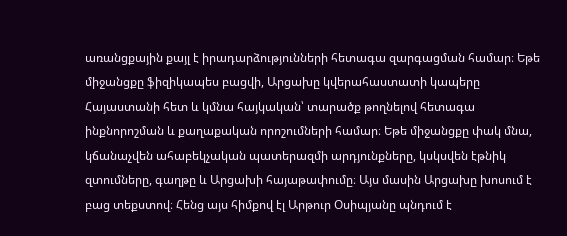առանցքային քայլ է իրադարձությունների հետագա զարգացման համար։ Եթե միջանցքը ֆիզիկապես բացվի, Արցախը կվերահաստատի կապերը Հայաստանի հետ և կմնա հայկական՝ տարածք թողնելով հետագա ինքնորոշման և քաղաքական որոշումների համար։ Եթե միջանցքը փակ մնա, կճանաչվեն ահաբեկչական պատերազմի արդյունքները, կսկսվեն էթնիկ զտումները, գաղթը և Արցախի հայաթափումը։ Այս մասին Արցախը խոսում է բաց տեքստով։ Հենց այս հիմքով էլ Արթուր Օսիպյանը պնդում է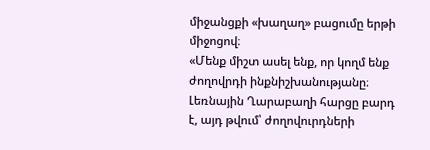միջանցքի «խաղաղ» բացումը երթի միջոցով։
«Մենք միշտ ասել ենք, որ կողմ ենք ժողովրդի ինքնիշխանությանը։ Լեռնային Ղարաբաղի հարցը բարդ է, այդ թվում՝ ժողովուրդների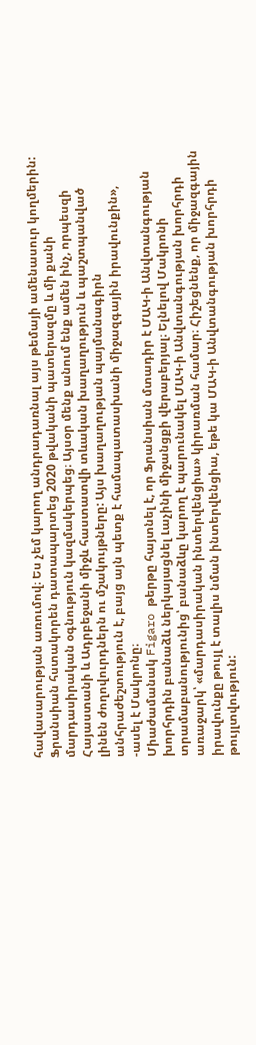հավասարության առումով։ Ես չեմ կարող անդրադառնալ այս թեմայի ամենասուր կողմերին: Ֆրանսիան հստակորեն դատապարտեց 2020 թվականի պատերազմը և մի քանի մարդասիրական օգնություն կազմակերպեց։ Այսօր մենք անում ենք ամեն ինչ, որպեսզի Հայաստանի և Ադրբեջանի միջև հաստատվի տևական խաղաղություն և պաշտպանված լինեն ժողովուրդներն ու մշակույթները: Այս խաղաղության պայմանագիրն անհրաժեշտություն է, բայց այն պետք է համապատասխանի միջազգային իրավունքին», -ասել է Մակրոնը։
Միաժամանակ Figaro թերթը հայտնել է, որ Ֆրանսիան մտադիր է ՄԱԿ-ի Անվտանգության խորհրդին բանաձև ներկայացնել Լաչինի միջանցքի վերաբերյալ։ Ելնելով Մակրոնի տրամաբանությունից՝ բանաձևը կարող է պարունակել ՄԱԿ-ի Անվտանգության խորհրդի առաջարկ՝ «մարդասիրական ինտերվենցիա» կիրառման համար։ Հիշեցնենք, որ միջազգային իրավունքը թույլ է տալիս նման ինտերվենցիա, եթե կա ՄԱԿ-ի Անվտանգության խորհրդի թույլտվություն: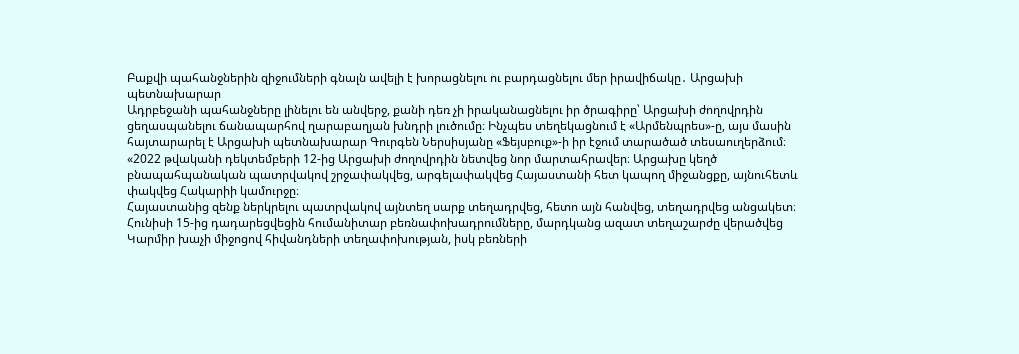Բաքվի պահանջներին զիջումների գնալն ավելի է խորացնելու ու բարդացնելու մեր իրավիճակը․ Արցախի պետնախարար
Ադրբեջանի պահանջները լինելու են անվերջ, քանի դեռ չի իրականացնելու իր ծրագիրը՝ Արցախի ժողովրդին ցեղասպանելու ճանապարհով ղարաբաղյան խնդրի լուծումը։ Ինչպես տեղեկացնում է «Արմենպրես»-ը, այս մասին հայտարարել է Արցախի պետնախարար Գուրգեն Ներսիսյանը «Ֆեյսբուք»-ի իր էջում տարածած տեսաուղերձում։
«2022 թվականի դեկտեմբերի 12-ից Արցախի ժողովրդին նետվեց նոր մարտահրավեր։ Արցախը կեղծ բնապահպանական պատրվակով շրջափակվեց, արգելափակվեց Հայաստանի հետ կապող միջանցքը, այնուհետև փակվեց Հակարիի կամուրջը։
Հայաստանից զենք ներկրելու պատրվակով այնտեղ սարք տեղադրվեց, հետո այն հանվեց, տեղադրվեց անցակետ։ Հունիսի 15-ից դադարեցվեցին հումանիտար բեռնափոխադրումները, մարդկանց ազատ տեղաշարժը վերածվեց Կարմիր խաչի միջոցով հիվանդների տեղափոխության, իսկ բեռների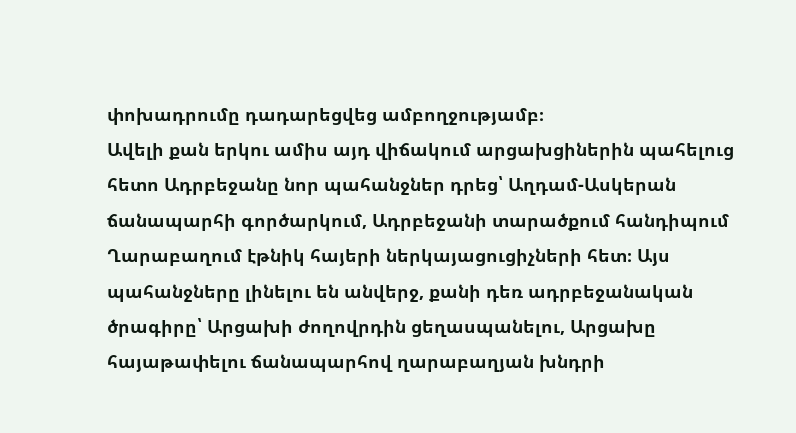փոխադրումը դադարեցվեց ամբողջությամբ։
Ավելի քան երկու ամիս այդ վիճակում արցախցիներին պահելուց հետո Ադրբեջանը նոր պահանջներ դրեց՝ Աղդամ-Ասկերան ճանապարհի գործարկում, Ադրբեջանի տարածքում հանդիպում Ղարաբաղում էթնիկ հայերի ներկայացուցիչների հետ։ Այս պահանջները լինելու են անվերջ, քանի դեռ ադրբեջանական ծրագիրը՝ Արցախի ժողովրդին ցեղասպանելու, Արցախը հայաթափելու ճանապարհով ղարաբաղյան խնդրի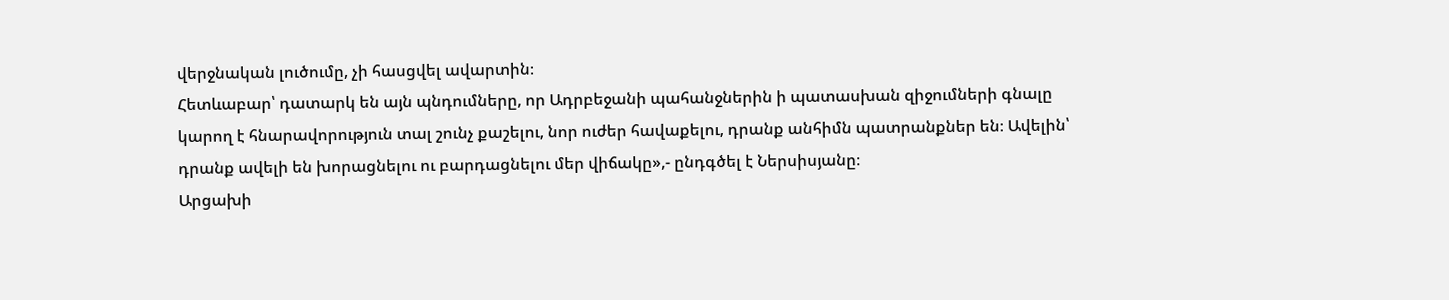վերջնական լուծումը, չի հասցվել ավարտին։
Հետևաբար՝ դատարկ են այն պնդումները, որ Ադրբեջանի պահանջներին ի պատասխան զիջումների գնալը կարող է հնարավորություն տալ շունչ քաշելու, նոր ուժեր հավաքելու, դրանք անհիմն պատրանքներ են։ Ավելին՝ դրանք ավելի են խորացնելու ու բարդացնելու մեր վիճակը»,- ընդգծել է Ներսիսյանը։
Արցախի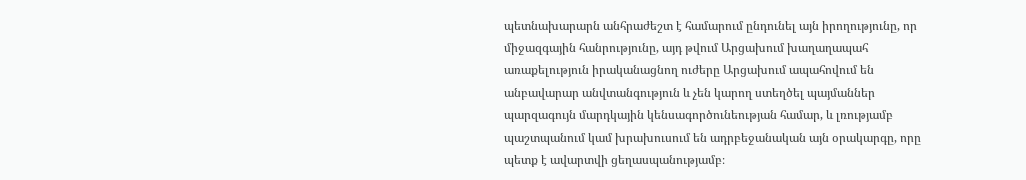պետնախարարն անհրաժեշտ է համարում ընդունել այն իրողությունը, որ միջազգային հանրությունը, այդ թվում Արցախում խաղաղապահ առաքելություն իրականացնող ուժերը Արցախում ապահովում են անբավարար անվտանգություն և չեն կարող ստեղծել պայմաններ պարզագույն մարդկային կենսագործունեության համար, և լռությամբ պաշտպանում կամ խրախուսում են ադրբեջանական այն օրակարգը, որը պետք է ավարտվի ցեղասպանությամբ։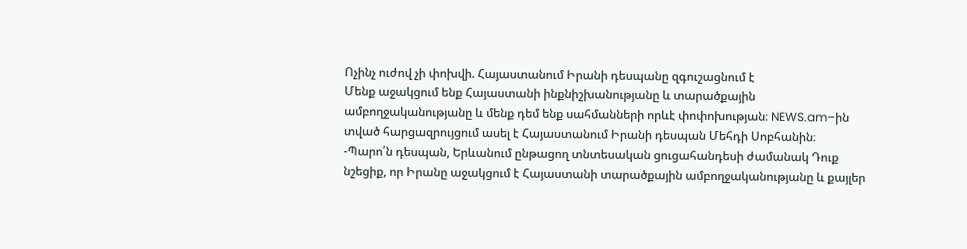Ոչինչ ուժով չի փոխվի. Հայաստանում Իրանի դեսպանը զգուշացնում է
Մենք աջակցում ենք Հայաստանի ինքնիշխանությանը և տարածքային ամբողջականությանը և մենք դեմ ենք սահմանների որևէ փոփոխության։ NEWS.am–ին տված հարցազրույցում ասել է Հայաստանում Իրանի դեսպան Մեհդի Սոբհանին։
-Պարո՛ն դեսպան, Երևանում ընթացող տնտեսական ցուցահանդեսի ժամանակ Դուք նշեցիք, որ Իրանը աջակցում է Հայաստանի տարածքային ամբողջականությանը և քայլեր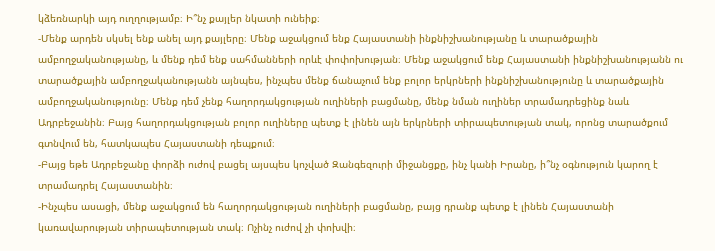կձեռնարկի այդ ուղղությամբ։ Ի՞նչ քայլեր նկատի ունեիք։
-Մենք արդեն սկսել ենք անել այդ քայլերը։ Մենք աջակցում ենք Հայաստանի ինքնիշխանությանը և տարածքային ամբողջականությանը, և մենք դեմ ենք սահմանների որևէ փոփոխության։ Մենք աջակցում ենք Հայաստանի ինքնիշխանությանն ու տարածքային ամբողջականությանն այնպես, ինչպես մենք ճանաչում ենք բոլոր երկրների ինքնիշխանությունը և տարածքային ամբողջականությունը։ Մենք դեմ չենք հաղորդակցության ուղիների բացմանը, մենք նման ուղիներ տրամադրեցինք նաև Ադրբեջանին։ Բայց հաղորդակցության բոլոր ուղիները պետք է լինեն այն երկրների տիրապետության տակ, որոնց տարածքում գտնվում են, հատկապես Հայաստանի դեպքում։
-Բայց եթե Ադրբեջանը փորձի ուժով բացել այսպես կոչված Զանգեզուրի միջանցքը, ինչ կանի Իրանը, ի՞նչ օգնություն կարող է տրամադրել Հայաստանին։
-Ինչպես ասացի, մենք աջակցում են հաղորդակցության ուղիների բացմանը, բայց դրանք պետք է լինեն Հայաստանի կառավարության տիրապետության տակ։ Ոչինչ ուժով չի փոխվի։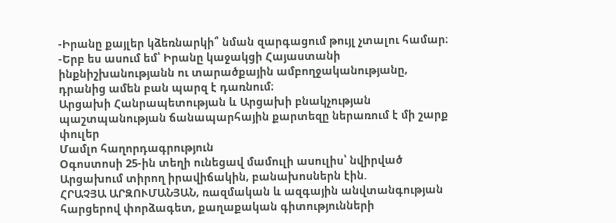-Իրանը քայլեր կձեռնարկի՞ նման զարգացում թույլ չտալու համար։
-Երբ ես ասում եմ՝ Իրանը կաջակցի Հայաստանի ինքնիշխանությանն ու տարածքային ամբողջականությանը, դրանից ամեն բան պարզ է դառնում։
Արցախի Հանրապետության և Արցախի բնակչության պաշտպանության ճանապարհային քարտեզը ներառում է մի շարք փուլեր
Մամլո հաղորդագրություն
Օգոստոսի 25-ին տեղի ունեցավ մամուլի ասուլիս՝ նվիրված Արցախում տիրող իրավիճակին, բանախոսներն էին.
ՀՐԱՉՅԱ ԱՐԶՈՒՄԱՆՅԱՆ, ռազմական և ազգային անվտանգության հարցերով փորձագետ, քաղաքական գիտությունների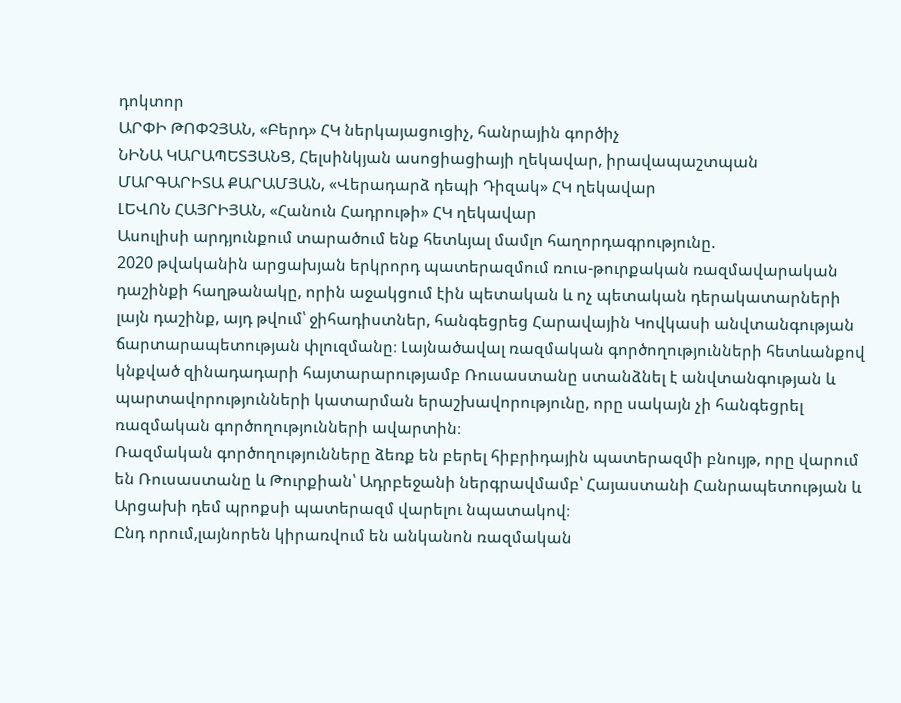դոկտոր
ԱՐՓԻ ԹՈՓՉՅԱՆ, «Բերդ» ՀԿ ներկայացուցիչ, հանրային գործիչ
ՆԻՆԱ ԿԱՐԱՊԵՏՅԱՆՑ, Հելսինկյան ասոցիացիայի ղեկավար, իրավապաշտպան
ՄԱՐԳԱՐԻՏԱ ՔԱՐԱՄՅԱՆ, «Վերադարձ դեպի Դիզակ» ՀԿ ղեկավար
ԼԵՎՈՆ ՀԱՅՐԻՅԱՆ, «Հանուն Հադրութի» ՀԿ ղեկավար
Ասուլիսի արդյունքում տարածում ենք հետևյալ մամլո հաղորդագրությունը.
2020 թվականին արցախյան երկրորդ պատերազմում ռուս-թուրքական ռազմավարական դաշինքի հաղթանակը, որին աջակցում էին պետական և ոչ պետական դերակատարների լայն դաշինք, այդ թվում՝ ջիհադիստներ, հանգեցրեց Հարավային Կովկասի անվտանգության ճարտարապետության փլուզմանը։ Լայնածավալ ռազմական գործողությունների հետևանքով կնքված զինադադարի հայտարարությամբ Ռուսաստանը ստանձնել է անվտանգության և պարտավորությունների կատարման երաշխավորությունը, որը սակայն չի հանգեցրել ռազմական գործողությունների ավարտին։
Ռազմական գործողությունները ձեռք են բերել հիբրիդային պատերազմի բնույթ, որը վարում են Ռուսաստանը և Թուրքիան՝ Ադրբեջանի ներգրավմամբ՝ Հայաստանի Հանրապետության և Արցախի դեմ պրոքսի պատերազմ վարելու նպատակով։
Ընդ որում,լայնորեն կիրառվում են անկանոն ռազմական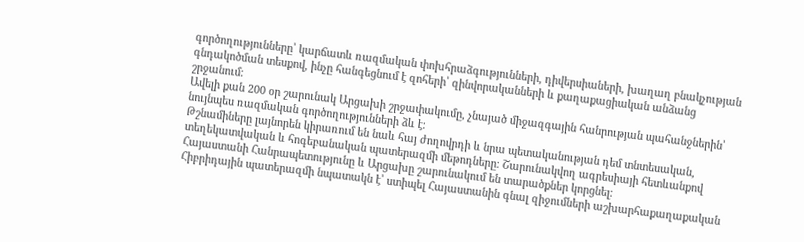գործողությունները՝ կարճատև ռազմական փոխհրաձգությունների, դիվերսիաների, խաղաղ բնակչության գնդակոծման տեսքով, ինչը հանգեցնում է զոհերի՝ զինվորականների և քաղաքացիական անձանց շրջանում։
Ավելի քան 200 օր շարունակ Արցախի շրջափակումը, չնայած միջազգային հանրության պահանջներին՝ նույնպես ռազմական գործողությունների ձև է։
Թշնամիները լայնորեն կիրառում են նաև հայ ժողովրդի և նրա պետականության դեմ տնտեսական, տեղեկատվական և հոգեբանական պատերազմի մեթոդները։ Շարունակվող ագրեսիայի հետևանքով Հայաստանի Հանրապետությունը և Արցախը շարունակում են տարածքներ կորցնել։
Հիբրիդային պատերազմի նպատակն է՝ ստիպել Հայաստանին գնալ զիջումների աշխարհաքաղաքական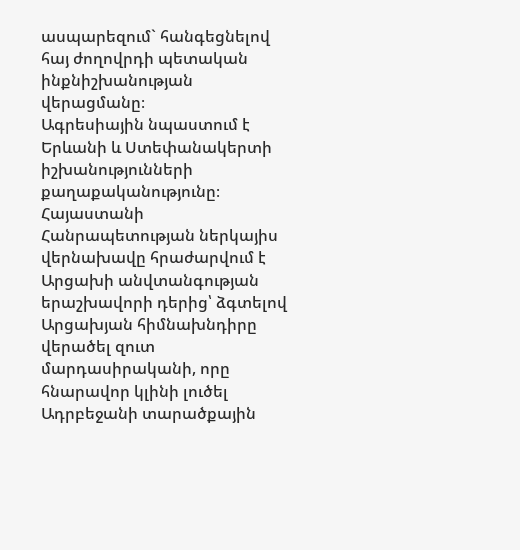ասպարեզում` հանգեցնելով հայ ժողովրդի պետական ինքնիշխանության վերացմանը։
Ագրեսիային նպաստում է Երևանի և Ստեփանակերտի իշխանությունների քաղաքականությունը։ Հայաստանի Հանրապետության ներկայիս վերնախավը հրաժարվում է Արցախի անվտանգության երաշխավորի դերից՝ ձգտելով Արցախյան հիմնախնդիրը վերածել զուտ մարդասիրականի, որը հնարավոր կլինի լուծել Ադրբեջանի տարածքային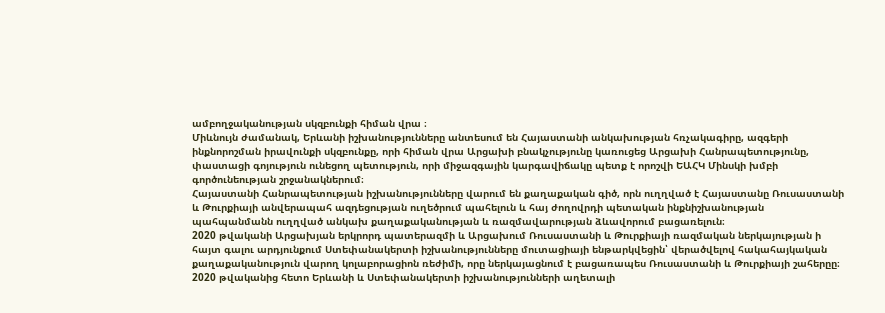ամբողջականության սկզբունքի հիման վրա ։
Միևնույն ժամանակ, Երևանի իշխանությունները անտեսում են Հայաստանի անկախության հռչակագիրը, ազգերի ինքնորոշման իրավունքի սկզբունքը, որի հիման վրա Արցախի բնակչությունը կառուցեց Արցախի Հանրապետությունը, փաստացի գոյություն ունեցող պետություն, որի միջազգային կարգավիճակը պետք է որոշվի ԵԱՀԿ Մինսկի խմբի գործունեության շրջանակներում։
Հայաստանի Հանրապետության իշխանությունները վարում են քաղաքական գիծ, որն ուղղված է Հայաստանը Ռուսաստանի և Թուրքիայի անվերապահ ազդեցության ուղեծրում պահելուն և հայ ժողովրդի պետական ինքնիշխանության պահպանմանն ուղղված անկախ քաղաքականության և ռազմավարության ձևավորում բացառելուն։
2020 թվականի Արցախյան երկրորդ պատերազմի և Արցախում Ռուսաստանի և Թուրքիայի ռազմական ներկայության ի հայտ գալու արդյունքում Ստեփանակերտի իշխանությունները մուտացիայի ենթարկվեցին՝ վերածվելով հակահայկական քաղաքականություն վարող կոլաբորացիոն ռեժիմի, որը ներկայացնում է բացառապես Ռուսաստանի և Թուրքիայի շահերըը։
2020 թվականից հետո Երևանի և Ստեփանակերտի իշխանությունների աղետալի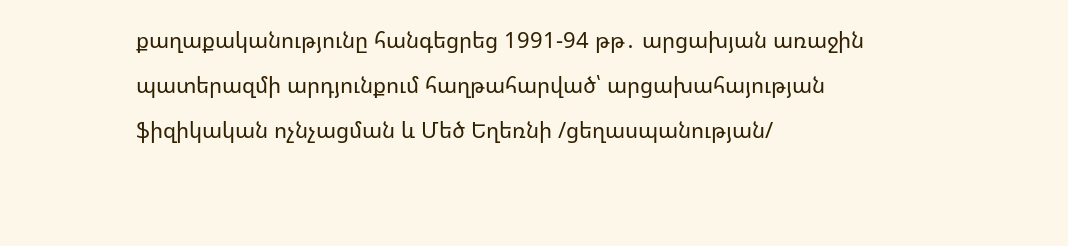քաղաքականությունը հանգեցրեց 1991-94 թթ․ արցախյան առաջին պատերազմի արդյունքում հաղթահարված՝ արցախահայության ֆիզիկական ոչնչացման և Մեծ Եղեռնի /ցեղասպանության/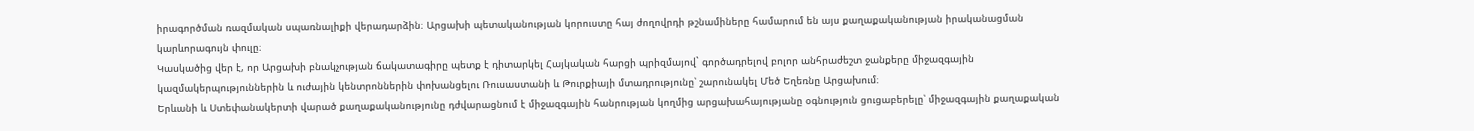իրագործման ռազմական սպառնալիքի վերադարձին։ Արցախի պետականության կորուստը հայ ժողովրդի թշնամիները համարում են այս քաղաքականության իրականացման կարևորագույն փուլը։
Կասկածից վեր է, որ Արցախի բնակչության ճակատագիրը պետք է դիտարկել Հայկական հարցի պրիզմայով` գործադրելով բոլոր անհրաժեշտ ջանքերը միջազգային կազմակերպություններին և ուժային կենտրոններին փոխանցելու Ռուսաստանի և Թուրքիայի մտադրությունը՝ շարունակել Մեծ Եղեռնը Արցախում։
Երևանի և Ստեփանակերտի վարած քաղաքականությունը դժվարացնում է միջազգային հանրության կողմից արցախահայությանը օգնություն ցուցաբերելը՝ միջազգային քաղաքական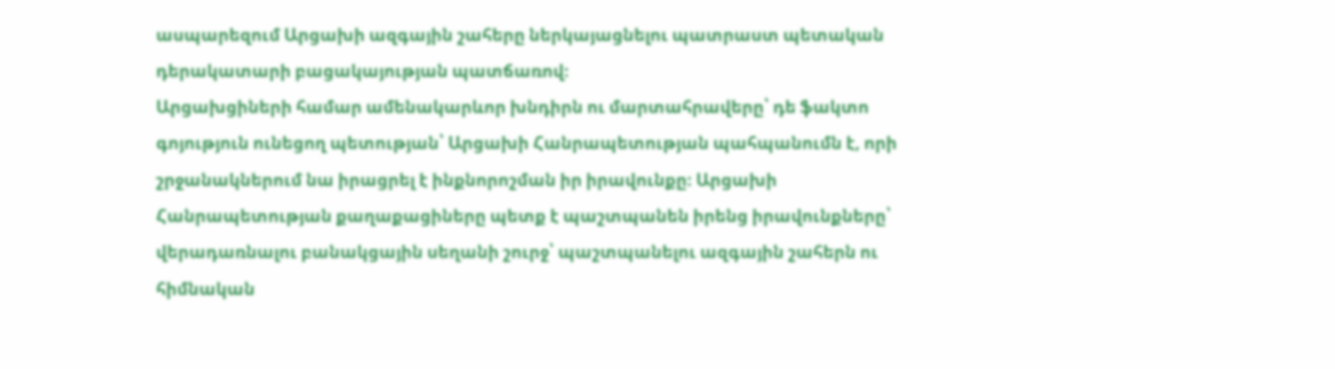ասպարեզում Արցախի ազգային շահերը ներկայացնելու պատրաստ պետական դերակատարի բացակայության պատճառով։
Արցախցիների համար ամենակարևոր խնդիրն ու մարտահրավերը՝ դե ֆակտո գոյություն ունեցող պետության՝ Արցախի Հանրապետության պահպանումն է, որի շրջանակներում նա իրացրել է ինքնորոշման իր իրավունքը։ Արցախի Հանրապետության քաղաքացիները պետք է պաշտպանեն իրենց իրավունքները՝ վերադառնալու բանակցային սեղանի շուրջ՝ պաշտպանելու ազգային շահերն ու հիմնական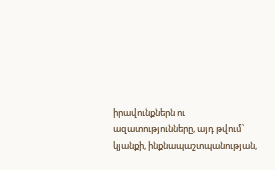իրավունքներն ու ազատությունները, այդ թվում՝ կյանքի, ինքնապաշտպանության,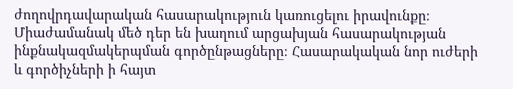ժողովրդավարական հասարակություն կառուցելու իրավունքը։
Միաժամանակ մեծ դեր են խաղում արցախյան հասարակության ինքնակազմակերպման գործընթացները։ Հասարակական նոր ուժերի և գործիչների ի հայտ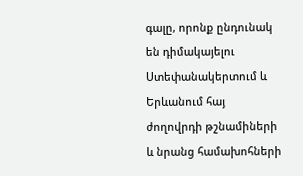գալը, որոնք ընդունակ են դիմակայելու Ստեփանակերտում և Երևանում հայ ժողովրդի թշնամիների և նրանց համախոհների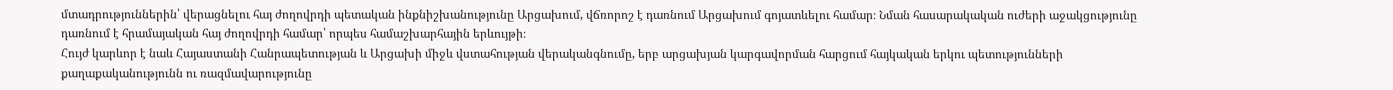մտադրություններին՝ վերացնելու հայ ժողովրդի պետական ինքնիշխանությունը Արցախում, վճռորոշ է դառնում Արցախում գոյատևելու համար։ Նման հասարակական ուժերի աջակցությունը դառնում է հրամայական հայ ժողովրդի համար՝ որպես համաշխարհային երևույթի։
Հույժ կարևոր է նաև Հայաստանի Հանրապետության և Արցախի միջև վստահության վերականգնումը, երբ արցախյան կարգավորման հարցում հայկական երկու պետությունների քաղաքականությունն ու ռազմավարությունը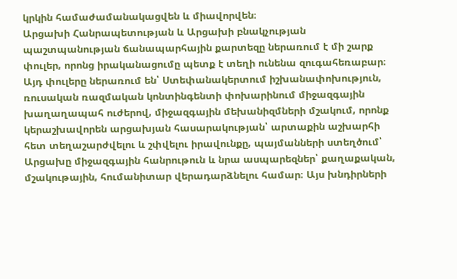կրկին համաժամանակացվեն և միավորվեն։
Արցախի Հանրապետության և Արցախի բնակչության պաշտպանության ճանապարհային քարտեզը ներառում է մի շարք փուլեր, որոնց իրականացումը պետք է տեղի ունենա զուգահեռաբար։ Այդ փուլերը ներառում են՝ Ստեփանակերտում իշխանափոխություն, ռուսական ռազմական կոնտինգենտի փոխարինում միջազգային խաղաղապահ ուժերով, միջազգային մեխանիզմների մշակում, որոնք կերաշխավորեն արցախյան հասարակության՝ արտաքին աշխարհի հետ տեղաշարժվելու և շփվելու իրավունքը, պայմանների ստեղծում՝ Արցախը միջազգային հանրութուն և նրա ասպարեզներ՝ քաղաքական, մշակութային, հումանիտար վերադարձնելու համար։ Այս խնդիրների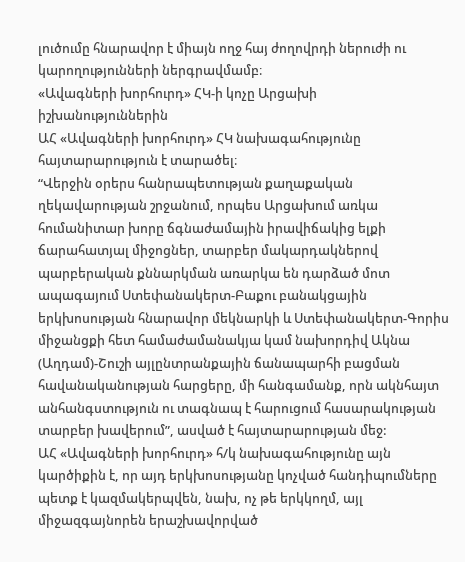լուծումը հնարավոր է միայն ողջ հայ ժողովրդի ներուժի ու կարողությունների ներգրավմամբ։
«Ավագների խորհուրդ» ՀԿ-ի կոչը Արցախի իշխանություններին
ԱՀ «Ավագների խորհուրդ» ՀԿ նախագահությունը հայտարարություն է տարածել։
“Վերջին օրերս հանրապետության քաղաքական ղեկավարության շրջանում, որպես Արցախում առկա հումանիտար խորը ճգնաժամային իրավիճակից ելքի ճարահատյալ միջոցներ, տարբեր մակարդակներով պարբերական քննարկման առարկա են դարձած մոտ ապագայում Ստեփանակերտ-Բաքու բանակցային երկխոսության հնարավոր մեկնարկի և Ստեփանակերտ-Գորիս միջանցքի հետ համաժամանակյա կամ նախորդիվ Ակնա (Աղդամ)-Շուշի այլընտրանքային ճանապարհի բացման հավանականության հարցերը, մի հանգամանք, որն ակնհայտ անհանգստություն ու տագնապ է հարուցում հասարակության տարբեր խավերում”, ասված է հայտարարության մեջ:
ԱՀ «Ավագների խորհուրդ» հ/կ նախագահությունը այն կարծիքին է, որ այդ երկխոսությանը կոչված հանդիպումները պետք է կազմակերպվեն, նախ, ոչ թե երկկողմ, այլ միջազգայնորեն երաշխավորված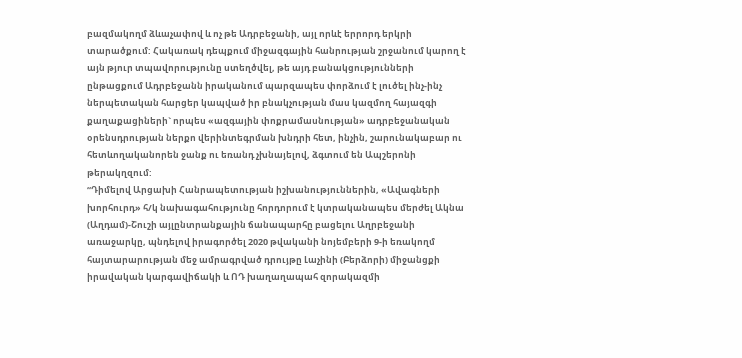բազմակողմ ձևաչափով և ոչ թե Ադրբեջանի, այլ որևէ երրորդ երկրի տարածքում: Հակառակ դեպքում միջազգային հանրության շրջանում կարող է այն թյուր տպավորությունը ստեղծվել, թե այդ բանակցությունների ընթացքում Ադրբեջանն իրականում պարզապես փորձում է լուծել ինչ-ինչ ներպետական հարցեր կապված իր բնակչության մաս կազմող հայազգի քաղաքացիների` որպես «ազգային փոքրամասնության» ադրբեջանական օրենսդրության ներքո վերինտեգրման խնդրի հետ, ինչին, շարունակաբար ու հետևողականորեն ջանք ու եռանդ չխնայելով, ձգտում են Ապշերոնի թերակղզում:
“Դիմելով Արցախի Հանրապետության իշխանություններին, «Ավագների խորհուրդ» հ/կ նախագահությունը հորդորում է կտրականապես մերժել Ակնա (Աղդամ)-Շուշի այլընտրանքային ճանապարհը բացելու Աղրբեջանի առաջարկը, պնդելով իրագործել 2020 թվականի նոյեմբերի 9-ի եռակողմ հայտարարության մեջ ամրագրված դրույթը Լաչինի (Բերձորի) միջանցքի իրավական կարգավիճակի և ՈԴ խաղաղապահ զորակազմի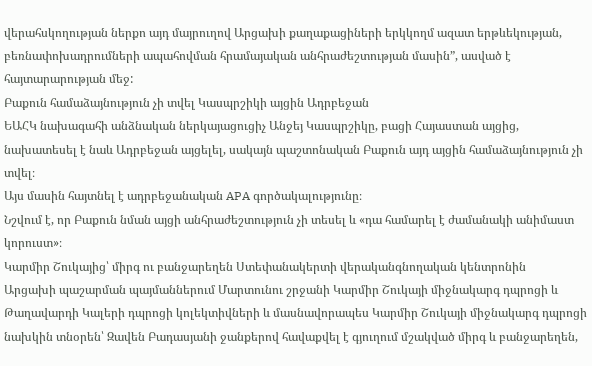վերահսկողության ներքո այդ մայրուղով Արցախի քաղաքացիների երկկողմ ազատ երթևեկության, բեռնափոխադրումների ապահովման հրամայական անհրաժեշտության մասին”, ասված է հայտարարության մեջ:
Բաքուն համաձայնություն չի տվել Կասպրշիկի այցին Ադրբեջան
ԵԱՀԿ նախագահի անձնական ներկայացուցիչ Անջեյ Կասպրշիկը, բացի Հայաստան այցից, նախատեսել է նաև Ադրբեջան այցելել, սակայն պաշտոնական Բաքուն այդ այցին համաձայնություն չի տվել։
Այս մասին հայտնել է ադրբեջանական APA գործակալությունը։
Նշվում է, որ Բաքուն նման այցի անհրաժեշտություն չի տեսել և «դա համարել է ժամանակի անիմաստ կորուստ»։
Կարմիր Շուկայից՝ միրգ ու բանջարեղեն Ստեփանակերտի վերականգնողական կենտրոնին
Արցախի պաշարման պայմաններում Մարտունու շրջանի Կարմիր Շուկայի միջնակարգ դպրոցի և Թաղավարդի Կալերի դպրոցի կոլեկտիվների և մասնավորապես Կարմիր Շուկայի միջնակարգ դպրոցի նախկին տնօրեն՝ Զավեն Բադասյանի ջանքերով հավաքվել է գյուղում մշակված միրգ և բանջարեղեն,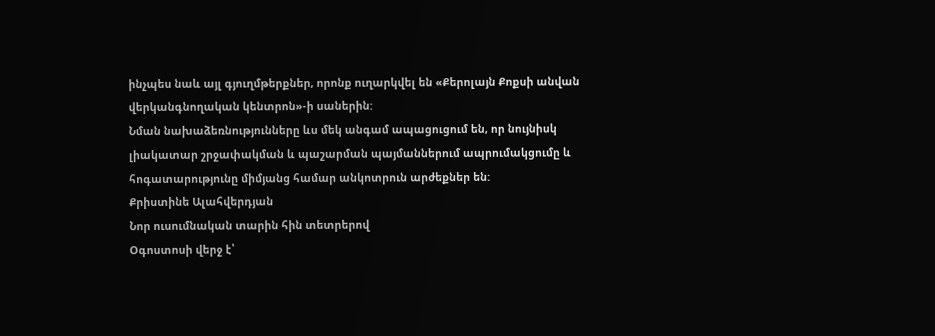ինչպես նաև այլ գյուղմթերքներ, որոնք ուղարկվել են «Քերոլայն Քոքսի անվան վերկանգնողական կենտրոն»-ի սաներին:
Նման նախաձեռնությունները ևս մեկ անգամ ապացուցում են, որ նույնիսկ լիակատար շրջափակման և պաշարման պայմաններում ապրումակցումը և հոգատարությունը միմյանց համար անկոտրուն արժեքներ են:
Քրիստինե Ալահվերդյան
Նոր ուսումնական տարին հին տետրերով
Օգոստոսի վերջ է՝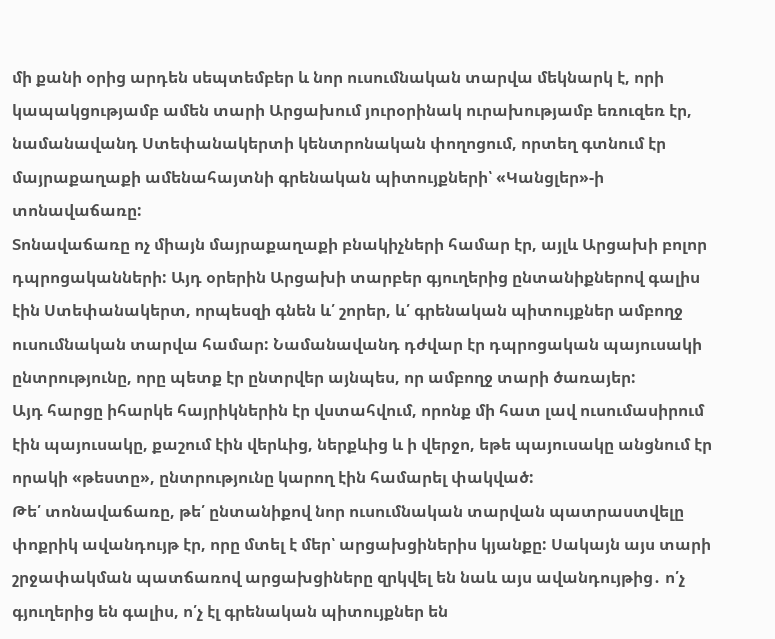մի քանի օրից արդեն սեպտեմբեր և նոր ուսումնական տարվա մեկնարկ է, որի կապակցությամբ ամեն տարի Արցախում յուրօրինակ ուրախությամբ եռուզեռ էր, նամանավանդ Ստեփանակերտի կենտրոնական փողոցում, որտեղ գտնում էր մայրաքաղաքի ամենահայտնի գրենական պիտույքների՝ «Կանցլեր»-ի տոնավաճառը:
Տոնավաճառը ոչ միայն մայրաքաղաքի բնակիչների համար էր, այլև Արցախի բոլոր դպրոցականների: Այդ օրերին Արցախի տարբեր գյուղերից ընտանիքներով գալիս էին Ստեփանակերտ, որպեսզի գնեն և՛ շորեր, և՛ գրենական պիտույքներ ամբողջ ուսումնական տարվա համար: Նամանավանդ դժվար էր դպրոցական պայուսակի ընտրությունը, որը պետք էր ընտրվեր այնպես, որ ամբողջ տարի ծառայեր:
Այդ հարցը իհարկե հայրիկներին էր վստահվում, որոնք մի հատ լավ ուսումասիրում էին պայուսակը, քաշում էին վերևից, ներքևից և ի վերջո, եթե պայուսակը անցնում էր որակի «թեստը», ընտրությունը կարող էին համարել փակված:
Թե՛ տոնավաճառը, թե՛ ընտանիքով նոր ուսումնական տարվան պատրաստվելը փոքրիկ ավանդույթ էր, որը մտել է մեր՝ արցախցիներիս կյանքը: Սակայն այս տարի շրջափակման պատճառով արցախցիները զրկվել են նաև այս ավանդույթից․ ո՛չ գյուղերից են գալիս, ո՛չ էլ գրենական պիտույքներ են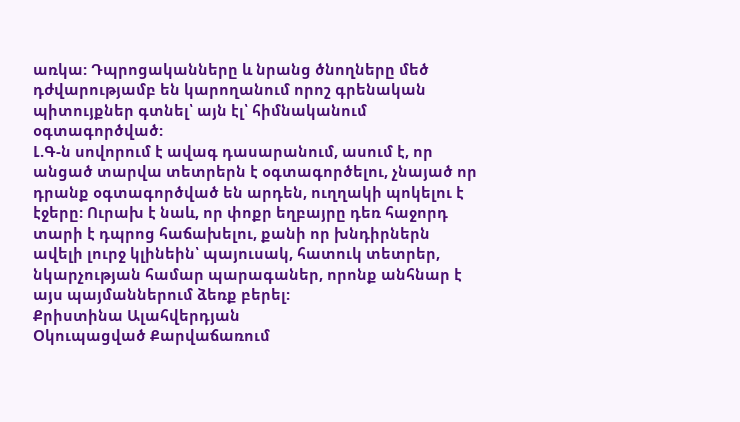առկա: Դպրոցականները և նրանց ծնողները մեծ դժվարությամբ են կարողանում որոշ գրենական պիտույքներ գտնել՝ այն էլ՝ հիմնականում օգտագործված:
Լ.Գ-ն սովորում է ավագ դասարանում, ասում է, որ անցած տարվա տետրերն է օգտագործելու, չնայած որ դրանք օգտագործված են արդեն, ուղղակի պոկելու է էջերը: Ուրախ է նաև, որ փոքր եղբայրը դեռ հաջորդ տարի է դպրոց հաճախելու, քանի որ խնդիրներն ավելի լուրջ կլինեին՝ պայուսակ, հատուկ տետրեր, նկարչության համար պարագաներ, որոնք անհնար է այս պայմաններում ձեռք բերել:
Քրիստինա Ալահվերդյան
Օկուպացված Քարվաճառում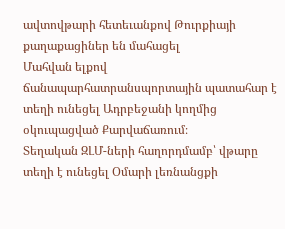ավտովթարի հետեւանքով Թուրքիայի քաղաքացիներ են մահացել
Մահվան ելքով ճանապարհատրանսպորտային պատահար է տեղի ունեցել Ադրբեջանի կողմից օկուպացված Քարվաճառում։
Տեղական ԶԼՄ-ների հաղորդմամբ՝ վթարը տեղի է ունեցել Օմարի լեռնանցքի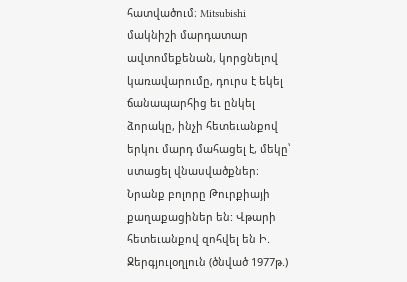հատվածում։ Mitsubishi մակնիշի մարդատար ավտոմեքենան, կորցնելով կառավարումը, դուրս է եկել ճանապարհից եւ ընկել ձորակը, ինչի հետեւանքով երկու մարդ մահացել է, մեկը՝ ստացել վնասվածքներ։
Նրանք բոլորը Թուրքիայի քաղաքացիներ են: Վթարի հետեւանքով զոհվել են Ի. Ջերգյուլօղլուն (ծնված 1977թ.)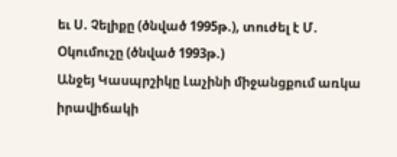եւ Ս. Չելիքը (ծնված 1995թ.), տուժել է Մ. Օկումուշը (ծնված 1993թ.)
Անջեյ Կասպրշիկը Լաչինի միջանցքում առկա իրավիճակի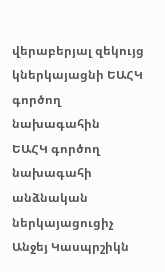վերաբերյալ զեկույց կներկայացնի ԵԱՀԿ գործող նախագահին
ԵԱՀԿ գործող նախագահի անձնական ներկայացուցիչ Անջեյ Կասպրշիկն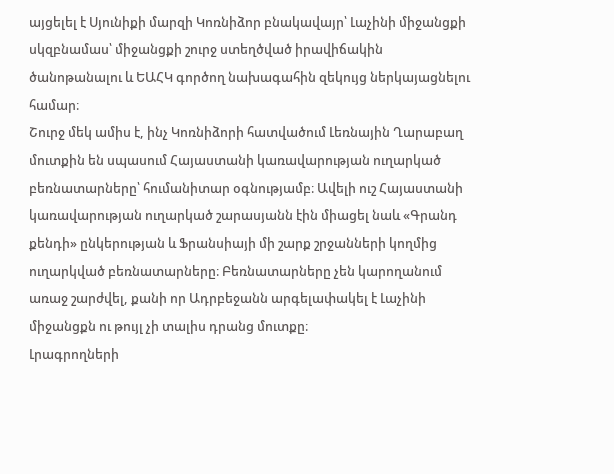այցելել է Սյունիքի մարզի Կոռնիձոր բնակավայր՝ Լաչինի միջանցքի սկզբնամաս՝ միջանցքի շուրջ ստեղծված իրավիճակին ծանոթանալու և ԵԱՀԿ գործող նախագահին զեկույց ներկայացնելու համար։
Շուրջ մեկ ամիս է, ինչ Կոռնիձորի հատվածում Լեռնային Ղարաբաղ մուտքին են սպասում Հայաստանի կառավարության ուղարկած բեռնատարները՝ հումանիտար օգնությամբ։ Ավելի ուշ Հայաստանի կառավարության ուղարկած շարասյանն էին միացել նաև «Գրանդ քենդի» ընկերության և Ֆրանսիայի մի շարք շրջանների կողմից ուղարկված բեռնատարները։ Բեռնատարները չեն կարողանում առաջ շարժվել, քանի որ Ադրբեջանն արգելափակել է Լաչինի միջանցքն ու թույլ չի տալիս դրանց մուտքը։
Լրագրողների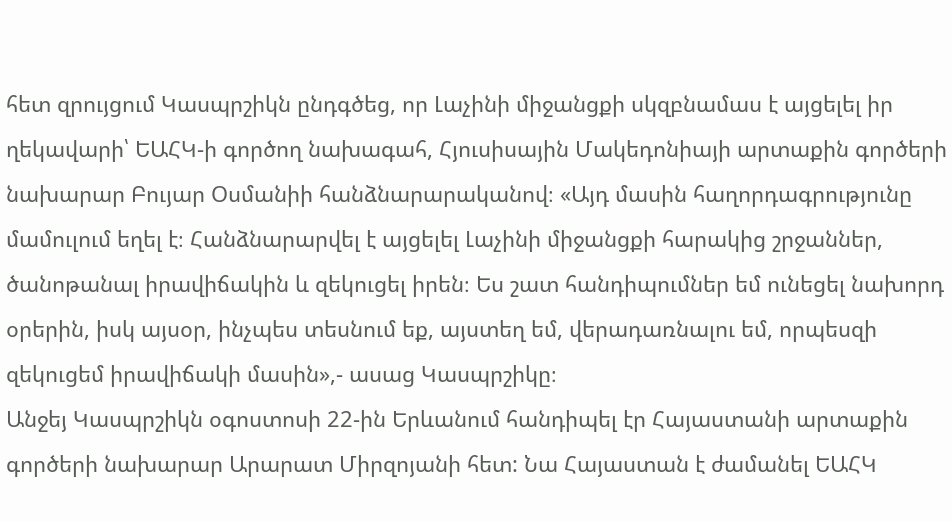հետ զրույցում Կասպրշիկն ընդգծեց, որ Լաչինի միջանցքի սկզբնամաս է այցելել իր ղեկավարի՝ ԵԱՀԿ-ի գործող նախագահ, Հյուսիսային Մակեդոնիայի արտաքին գործերի նախարար Բույար Օսմանիի հանձնարարականով։ «Այդ մասին հաղորդագրությունը մամուլում եղել է։ Հանձնարարվել է այցելել Լաչինի միջանցքի հարակից շրջաններ, ծանոթանալ իրավիճակին և զեկուցել իրեն։ Ես շատ հանդիպումներ եմ ունեցել նախորդ օրերին, իսկ այսօր, ինչպես տեսնում եք, այստեղ եմ, վերադառնալու եմ, որպեսզի զեկուցեմ իրավիճակի մասին»,- ասաց Կասպրշիկը։
Անջեյ Կասպրշիկն օգոստոսի 22-ին Երևանում հանդիպել էր Հայաստանի արտաքին գործերի նախարար Արարատ Միրզոյանի հետ: Նա Հայաստան է ժամանել ԵԱՀԿ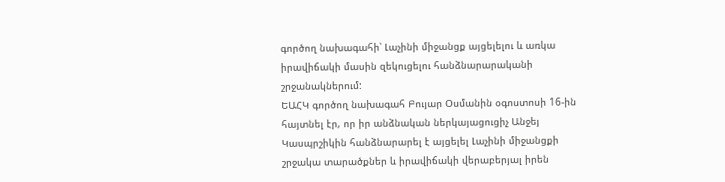գործող նախագահի՝ Լաչինի միջանցք այցելելու և առկա իրավիճակի մասին զեկուցելու հանձնարարականի շրջանակներում:
ԵԱՀԿ գործող նախագահ Բույար Օսմանին օգոստոսի 16-ին հայտնել էր, որ իր անձնական ներկայացուցիչ Անջեյ Կասպրշիկին հանձնարարել է այցելել Լաչինի միջանցքի շրջակա տարածքներ և իրավիճակի վերաբերյալ իրեն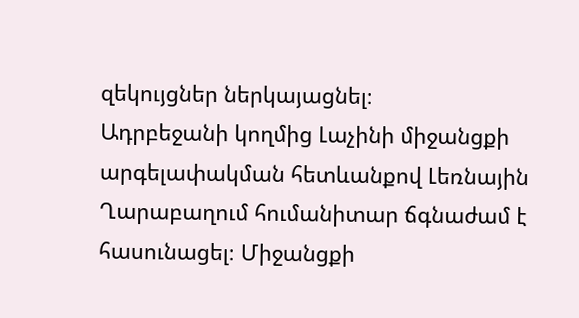զեկույցներ ներկայացնել։
Ադրբեջանի կողմից Լաչինի միջանցքի արգելափակման հետևանքով Լեռնային Ղարաբաղում հումանիտար ճգնաժամ է հասունացել։ Միջանցքի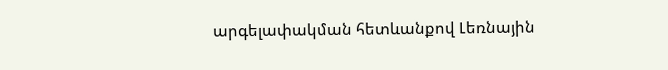արգելափակման հետևանքով Լեռնային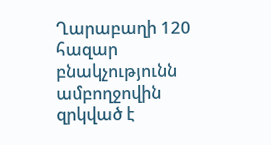Ղարաբաղի 120 հազար բնակչությունն ամբողջովին զրկված է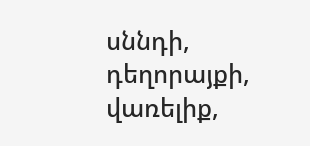սննդի, դեղորայքի, վառելիք,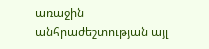առաջին անհրաժեշտության այլ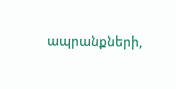ապրանքների,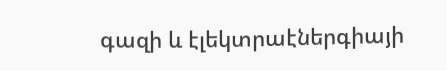գազի և էլեկտրաէներգիայի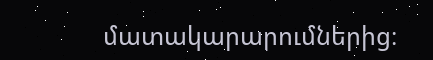մատակարարումներից։